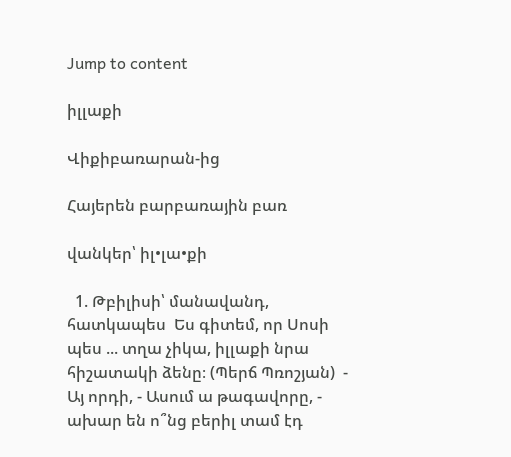Jump to content

իլլաքի

Վիքիբառարան-ից

Հայերեն բարբառային բառ

վանկեր՝ իլ•լա•քի

  1. Թբիլիսի՝ մանավանդ, հատկապես  Ես գիտեմ, որ Սոսի պես ... տղա չիկա, իլլաքի նրա հիշատակի ձենը։ (Պերճ Պռոշյան)  - Այ որդի, - Ասում ա թագավորը, - ախար են ո՞նց բերիլ տամ էդ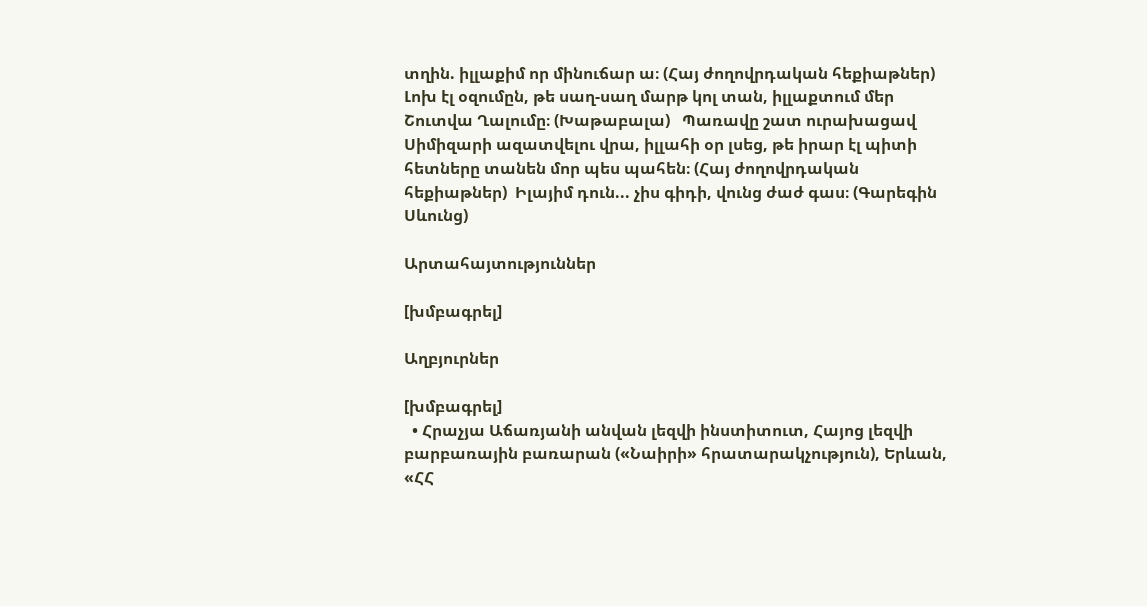տղին. իլլաքիմ որ մինուճար ա։ (Հայ ժողովրդական հեքիաթներ)  Լոխ էլ օզումըն, թե սաղ-սաղ մարթ կոլ տան, իլլաքտում մեր Շուտվա Ղալումը։ (Խաթաբալա)   Պառավը շատ ուրախացավ Սիմիզարի ազատվելու վրա, իլլահի օր լսեց, թե իրար էլ պիտի հետները տանեն մոր պես պահեն։ (Հայ ժողովրդական հեքիաթներ)  Իլայիմ դուն... չիս գիդի, վունց ժաժ գաս։ (Գարեգին Սևունց)

Արտահայտություններ

[խմբագրել]

Աղբյուրներ

[խմբագրել]
  • Հրաչյա Աճառյանի անվան լեզվի ինստիտուտ, Հայոց լեզվի բարբառային բառարան («Նաիրի» հրատարակչություն), Երևան, «ՀՀ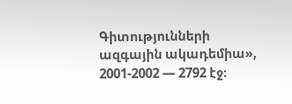Գիտությունների ազգային ակադեմիա», 2001-2002 — 2792 էջ։